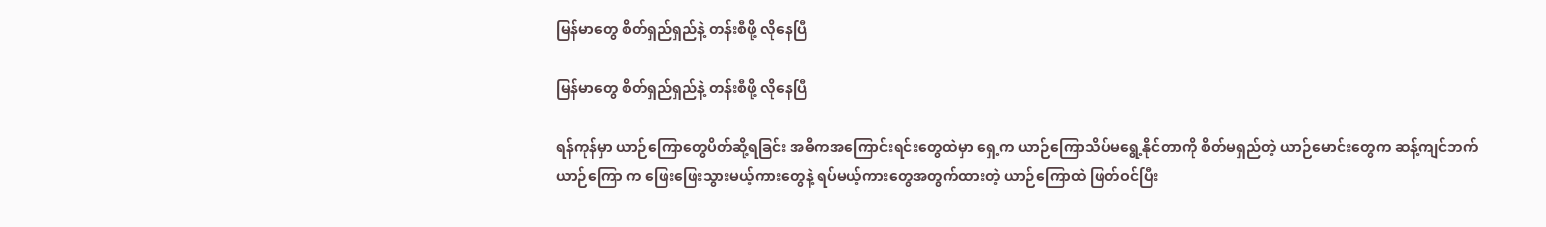မြန်မာတွေ စိတ်ရှည်ရှည်နဲ့ တန်းစီဖို့ လိုနေပြီ

မြန်မာတွေ စိတ်ရှည်ရှည်နဲ့ တန်းစီဖို့ လိုနေပြီ

ရန်ကုန်မှာ ယာဉ်ကြောတွေပိတ်ဆို့ရခြင်း အဓိကအကြောင်းရင်းတွေထဲမှာ ရှေ့က ယာဉ်ကြောသိပ်မရွေ့နိုင်တာကို စိတ်မရှည်တဲ့ ယာဉ်မောင်းတွေက ဆန့်ကျင်ဘက်ယာဉ်ကြော က ဖြေးဖြေးသွားမယ့်ကားတွေနဲ့ ရပ်မယ့်ကားတွေအတွက်ထားတဲ့ ယာဉ်ကြောထဲ ဖြတ်ဝင်ပြီး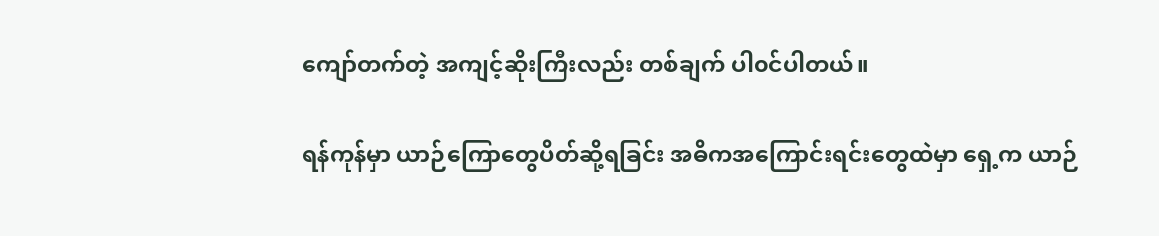ကျော်တက်တဲ့ အကျင့်ဆိုးကြီးလည်း တစ်ချက် ပါ၀င်ပါတယ်။

ရန်ကုန်မှာ ယာဉ်ကြောတွေပိတ်ဆို့ရခြင်း အဓိကအကြောင်းရင်းတွေထဲမှာ ရှေ့က ယာဉ်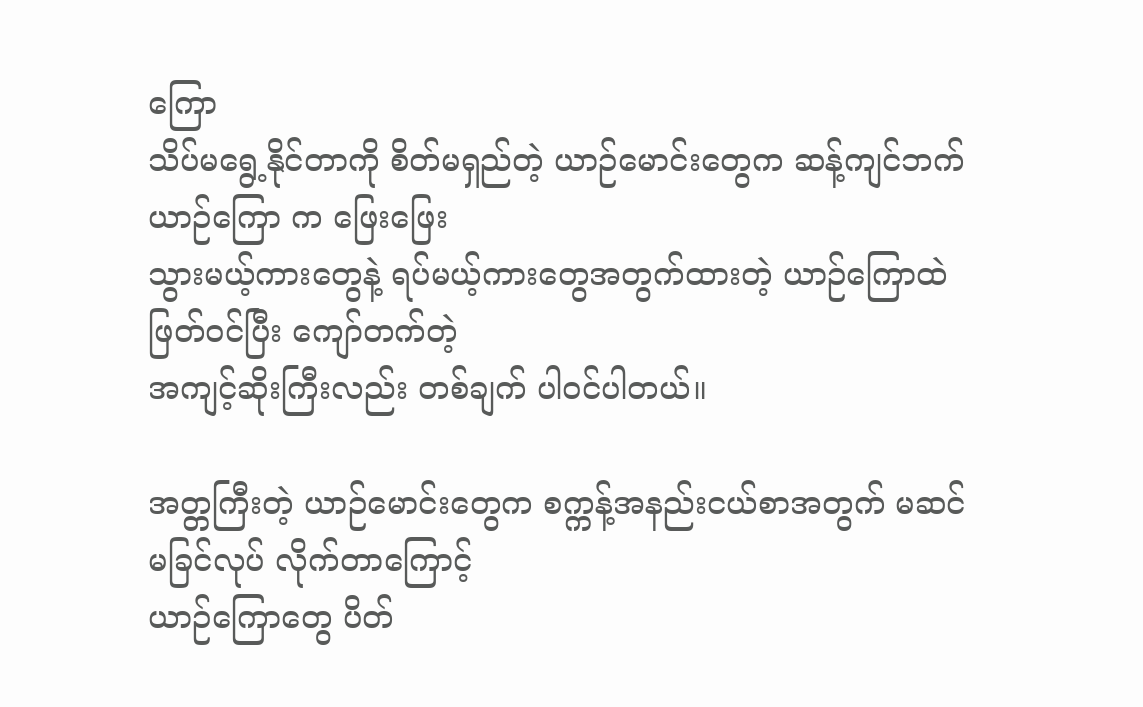ကြော
သိပ်မရွေ့နိုင်တာကို စိတ်မရှည်တဲ့ ယာဉ်မောင်းတွေက ဆန့်ကျင်ဘက်ယာဉ်ကြော က ဖြေးဖြေး
သွားမယ့်ကားတွေနဲ့ ရပ်မယ့်ကားတွေအတွက်ထားတဲ့ ယာဉ်ကြောထဲ ဖြတ်ဝင်ပြီး ကျော်တက်တဲ့
အကျင့်ဆိုးကြီးလည်း တစ်ချက် ပါ၀င်ပါတယ်။

အတ္တကြီးတဲ့ ယာဉ်မောင်းတွေက စက္ကန့်အနည်းငယ်စာအတွက် မဆင်မခြင်လုပ် လိုက်တာကြောင့်
ယာဉ်ကြောတွေ ပိတ်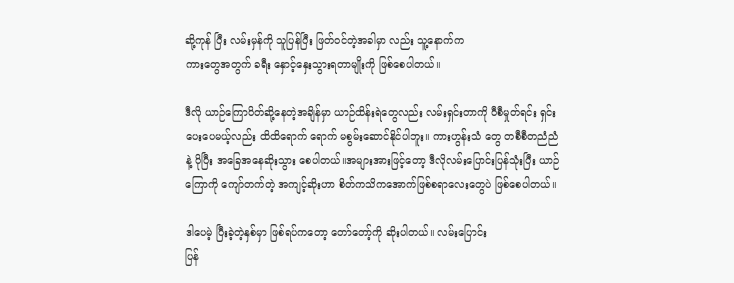ဆို့ကုန် ပြီး လမ်းမှန်ကို သူပြန်ပြီး ဖြတ်ဝင်တဲ့အခါမှာ လည်း သူ့နောက်က
ကားတွေအတွက် ခရီး နှောင့်နှေးသွားရတာမျိုးကို ဖြစ်စေပါတယ်။

ဒီလို ယာဉ်ကြောပိတ်ဆို့နေတဲ့အချိန်မှာ ယာဉ်ထိန်းရဲတွေလည်း လမ်းရှင်းတာကို ၀ီစီမှုတ်ရင်း ရှင်း
ပေးပေမယ့်လည်း ထိထိရောက် ရောက် မစွမ်းဆောင်နိုင်ပါဘူး။ ကားဟွန်းသံ တွေ တစီစီတညံညံ
နဲ့ ပိုပြီး အခြေအနေဆိုးသွား စေပါတယ်။အများအားဖြင့်တော့ ဒီလိုလမ်းပြောင်းပြန်သုံးပြီး ယာဉ်
ကြောကို ကျော်တက်တဲ့ အကျင့်ဆိုးဟာ စိတ်ကသိကအောက်ဖြစ်စရာလေးတွေပဲ ဖြစ်စေပါတယ်။

ဒါပေမဲ့ ပြီးခဲ့တဲ့နှစ်မှာ ဖြစ်ရပ်ကတော့ တော်တော့်ကို ဆိုးပါတယ်။ လမ်းပြောင်း
ပြန်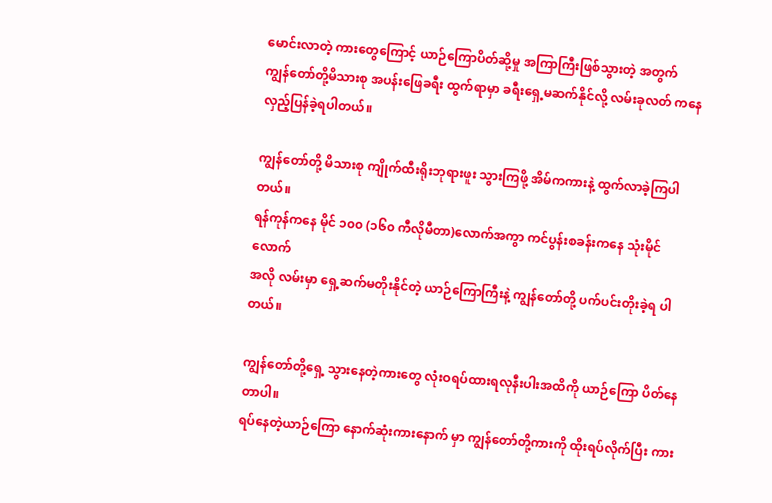မောင်းလာတဲ့ ကားတွေကြောင့် ယာဉ်ကြောပိတ်ဆို့မှု အကြာကြီးဖြစ်သွားတဲ့ အတွက်
ကျွန်တော်တို့မိသားစု အပန်းဖြေခရီး ထွက်ရာမှာ ခရီးရှေ့မဆက်နိုင်လို့ လမ်းခုလတ် ကနေ
လှည့်ပြန်ခဲ့ရပါတယ်။

ကျွန်တော်တို့ မိသားစု ကျိုက်ထီးရိုးဘုရားဖူး သွားကြဖို့ အိမ်ကကားနဲ့ ထွက်လာခဲ့ကြပါတယ်။
ရန်ကုန်ကနေ မိုင် ၁၀၀ (၁၆၀ ကီလိုမီတာ)လောက်အကွာ ကင်ပွန်းစခန်းကနေ သုံးမိုင်လောက်
အလို လမ်းမှာ ရှေ့ဆက်မတိုးနိုင်တဲ့ ယာဉ်ကြောကြီးနဲ့ ကျွန်တော်တို့ ပက်ပင်းတိုးခဲ့ရ ပါတယ်။

ကျွန်တော်တို့ရှေ့ သွားနေတဲ့ကားတွေ လုံးဝရပ်ထားရလုနီးပါးအထိကို ယာဉ်ကြော ပိတ်နေတာပါ။
ရပ်နေတဲ့ယာဉ်ကြော နောက်ဆုံးကားနောက် မှာ ကျွန်တော်တို့ကားကို ထိုးရပ်လိုက်ပြီး ကား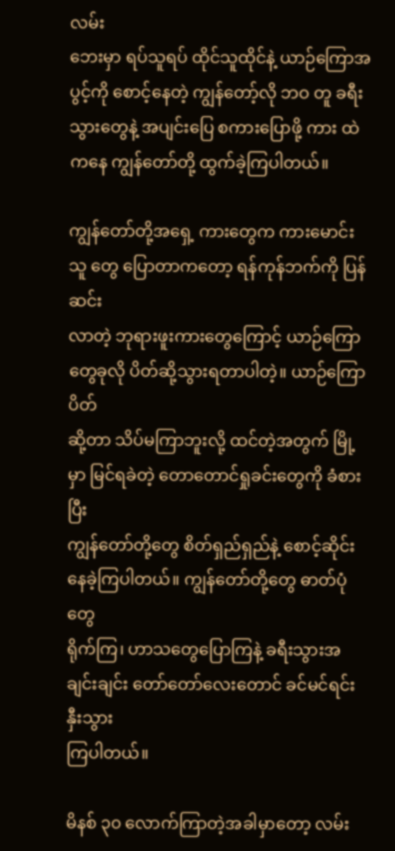လမ်း
ဘေးမှာ ရပ်သူရပ် ထိုင်သူထိုင်နဲ့ ယာဉ်ကြောအပွင့်ကို စောင့်နေတဲ့ ကျွန်တော့်လို ဘဝ တူ ခရီး
သွားတွေနဲ့ အပျင်းပြေ စကားပြောဖို့ ကား ထဲကနေ ကျွန်တော်တို့ ထွက်ခဲ့ကြပါတယ်။

ကျွန်တော်တို့အရှေ့ ကားတွေက ကားမောင်းသူ တွေ ပြောတာကတော့ ရန်ကုန်ဘက်ကို ပြန်ဆင်း
လာတဲ့ ဘုရားဖူးကားတွေကြောင့် ယာဉ်ကြောတွေခုလို ပိတ်ဆို့သွားရတာပါတဲ့။ ယာဉ်ကြောပိတ်
ဆို့တာ သိပ်မကြာဘူးလို့ ထင်တဲ့အတွက် မြို့မှာ မြင်ရခဲတဲ့ တောတောင်ရှုခင်းတွေကို ခံစား ပြီး
ကျွန်တော်တို့တွေ စိတ်ရှည်ရှည်နဲ့ စောင့်ဆိုင်း နေခဲ့ကြပါတယ်။ ကျွန်တော်တို့တွေ ဓာတ်ပုံတွေ
ရိုက်ကြ၊ ဟာသတွေပြောကြနဲ့ ခရီးသွားအချင်းချင်း တော်တော်လေးတောင် ခင်မင်ရင်းနှီးသွား
ကြပါတယ်။

မိနစ် ၃၀ လောက်ကြာတဲ့အခါမှာတော့ လမ်း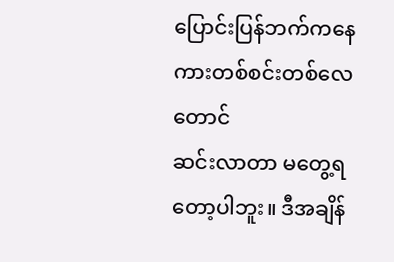ပြောင်းပြန်ဘက်ကနေ ကားတစ်စင်းတစ်လေတောင်
ဆင်းလာတာ မတွေ့ရတော့ပါဘူး။ ဒီအချိန်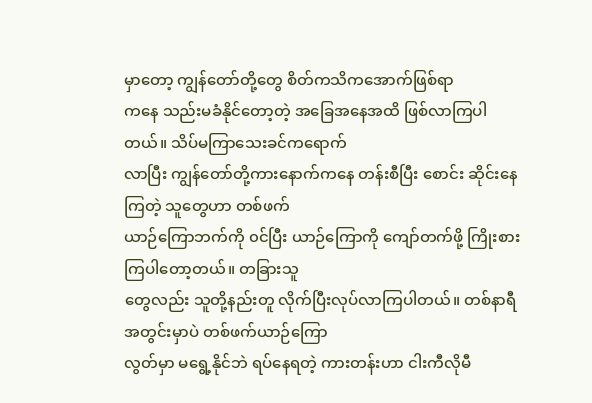မှာတော့ ကျွန်တော်တို့တွေ စိတ်ကသိကအောက်ဖြစ်ရာ
ကနေ သည်းမခံနိုင်တော့တဲ့ အခြေအနေအထိ ဖြစ်လာကြပါတယ်။ သိပ်မကြာသေးခင်ကရောက်
လာပြီး ကျွန်တော်တို့ကားနောက်ကနေ တန်းစီပြီး စောင်း ဆိုင်းနေကြတဲ့ သူတွေဟာ တစ်ဖက်
ယာဉ်ကြောဘက်ကို ၀င်ပြီး ယာဉ်ကြောကို ကျော်တက်ဖို့ ကြိုးစားကြပါတော့တယ်။ တခြားသူ
တွေလည်း သူတို့နည်းတူ လိုက်ပြီးလုပ်လာကြပါတယ်။ တစ်နာရီအတွင်းမှာပဲ တစ်ဖက်ယာဉ်ကြော
လွတ်မှာ မရွေ့နိုင်ဘဲ ရပ်နေရတဲ့ ကားတန်းဟာ ငါးကီလိုမီ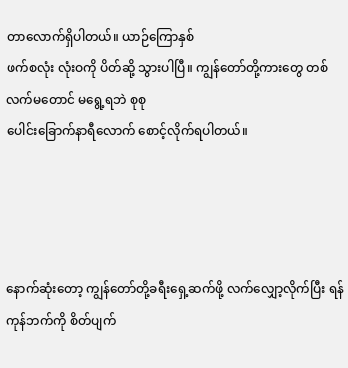တာလောက်ရှိပါတယ်။ ယာဉ်ကြောနှစ်
ဖက်စလုံး လုံးဝကို ပိတ်ဆို့ သွားပါပြီ။ ကျွန်တော်တို့ကားတွေ တစ်လက်မတောင် မရွေ့ရဘဲ စုစု
ပေါင်းခြောက်နာရီလောက် စောင့်လိုက်ရပါတယ်။




နောက်ဆုံးတော့ ကျွန်တော်တို့ခရီးရှေ့ဆက်ဖို့ လက်လျှော့လိုက်ပြီး ရန်ကုန်ဘက်ကို စိတ်ပျက်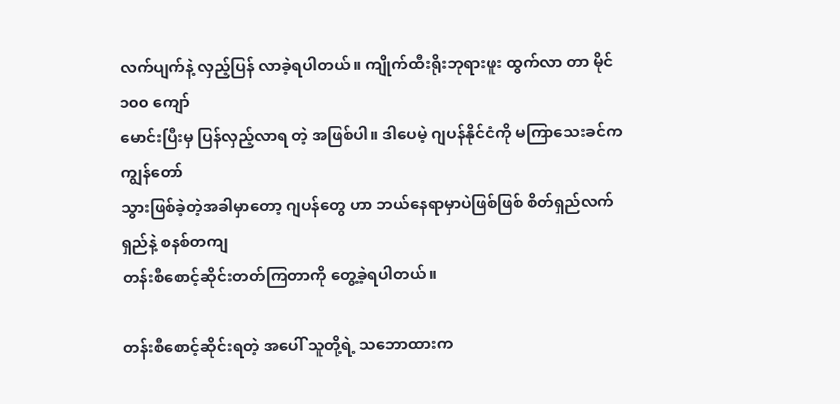လက်ပျက်နဲ့ လှည့်ပြန် လာခဲ့ရပါတယ်။ ကျိုက်ထီးရိုးဘုရားဖူး ထွက်လာ တာ မိုင် ၁၀၀ ကျော်
မောင်းပြီးမှ ပြန်လှည့်လာရ တဲ့ အဖြစ်ပါ။ ဒါပေမဲ့ ဂျပန်နိုင်ငံကို မကြာသေးခင်က ကျွန်တော်
သွားဖြစ်ခဲ့တဲ့အခါမှာတော့ ဂျပန်တွေ ဟာ ဘယ်နေရာမှာပဲဖြစ်ဖြစ် စိတ်ရှည်လက်ရှည်နဲ့ စနစ်တကျ
တန်းစီစောင့်ဆိုင်းတတ်ကြတာကို တွေ့ခဲ့ရပါတယ်။

တန်းစီစောင့်ဆိုင်းရတဲ့ အပေါ် သူတို့ရဲ့ သဘောထားက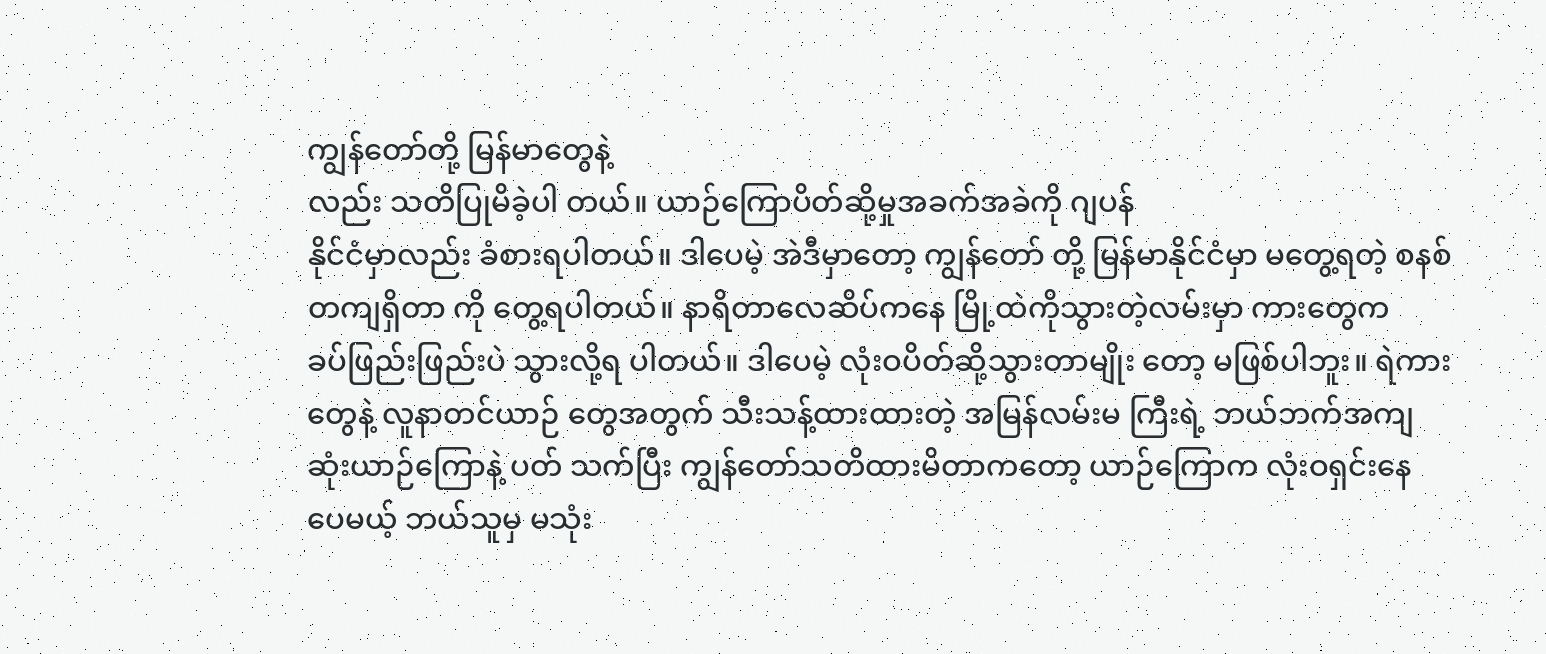ကျွန်တော်တို့ မြန်မာတွေနဲ့
လည်း သတိပြုမိခဲ့ပါ တယ်။ ယာဉ်ကြောပိတ်ဆို့မှုအခက်အခဲကို ဂျပန်
နိုင်ငံမှာလည်း ခံစားရပါတယ်။ ဒါပေမဲ့ အဲဒီမှာတော့ ကျွန်တော် တို့ မြန်မာနိုင်ငံမှာ မတွေ့ရတဲ့ စနစ်
တကျရှိတာ ကို တွေ့ရပါတယ်။ နာရိတာလေဆိပ်ကနေ မြို့ထဲကိုသွားတဲ့လမ်းမှာ ကားတွေက
ခပ်ဖြည်းဖြည်းပဲ သွားလို့ရ ပါတယ်။ ဒါပေမဲ့ လုံးဝပိတ်ဆို့သွားတာမျိုး တော့ မဖြစ်ပါဘူး။ ရဲကား
တွေနဲ့ လူနာတင်ယာဉ် တွေအတွက် သီးသန့်ထားထားတဲ့ အမြန်လမ်းမ ကြီးရဲ့ ဘယ်ဘက်အကျ
ဆုံးယာဉ်ကြောနဲ့ ပတ် သက်ပြီး ကျွန်တော်သတိထားမိတာကတော့ ယာဉ်ကြောက လုံးဝရှင်းနေ
ပေမယ့် ဘယ်သူမှ မသုံး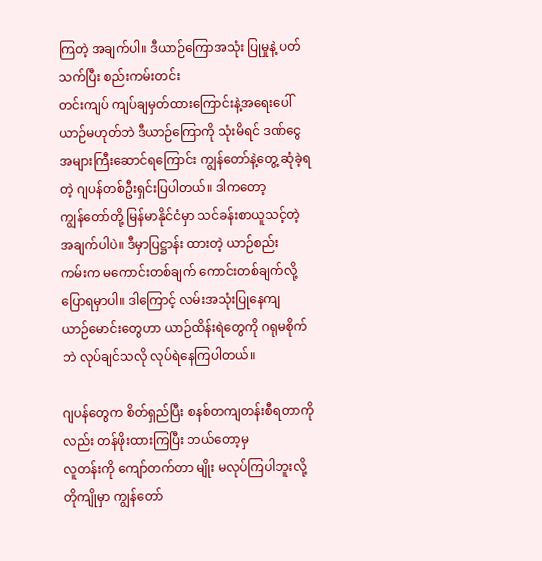ကြတဲ့ အချက်ပါ။ ဒီယာဉ်ကြောအသုံး ပြုမှုနဲ့ ပတ်သက်ပြီး စည်းကမ်းတင်း
တင်းကျပ် ကျပ်ချမှတ်ထားကြောင်းနဲ့အရေးပေါ်ယာဉ်မဟုတ်ဘဲ ဒီယာဉ်ကြောကို သုံးမိရင် ဒဏ်ငွေ
အများကြီးဆောင်ရကြောင်း ကျွန်တော်နဲ့တွေ့ ဆုံခဲ့ရတဲ့ ဂျပန်တစ်ဦးရှင်းပြပါတယ်။ ဒါကတော့
ကျွန်တော်တို့ မြန်မာနိုင်ငံမှာ သင်ခန်းစာယူသင့်တဲ့ အချက်ပါပဲ။ ဒီမှာပြဋ္ဌာန်း ထားတဲ့ ယာဉ်စည်း
ကမ်းက မကောင်းတစ်ချက် ကောင်းတစ်ချက်လို့ ပြောရမှာပါ။ ဒါကြောင့် လမ်းအသုံးပြုနေကျ
ယာဉ်မောင်းတွေဟာ ယာဉ်ထိန်းရဲတွေကို ဂရုမစိုက်ဘဲ လုပ်ချင်သလို လုပ်ရဲနေကြပါတယ်။

ဂျပန်တွေက စိတ်ရှည်ပြီး စနစ်တကျတန်းစီရတာကိုလည်း တန်ဖိုးထားကြပြီး ဘယ်တော့မှ
လူတန်းကို ကျော်တက်တာ မျိုး မလုပ်ကြပါဘူးလို့ တိုကျိုမှာ ကျွန်တော်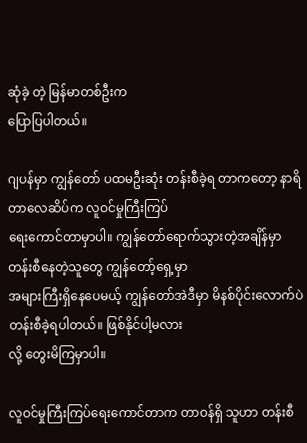ဆုံခဲ့ တဲ့ မြန်မာတစ်ဦးက
ပြောပြပါတယ်။

ဂျပန်မှာ ကျွန်တော် ပထမဦးဆုံး တန်းစီခဲ့ရ တာကတော့ နာရိတာလေဆိပ်က လူဝင်မှုကြီးကြပ်
ရေးကောင်တာမှာပါ။ ကျွန်တော်ရောက်သွားတဲ့အချိန်မှာ တန်းစီနေတဲ့သူတွေ ကျွန်တော့်ရှေ့မှာ
အများကြီးရှိနေပေမယ့် ကျွန်တော်အဲဒီမှာ မိနစ်ပိုင်းလောက်ပဲ တန်းစီခဲ့ရပါတယ်။ ဖြစ်နိုင်ပါ့မလား
လို့ တွေးမိကြမှာပါ။

လူဝင်မှုကြီးကြပ်ရေးကောင်တာက တာဝန်ရှိ သူဟာ တန်းစီ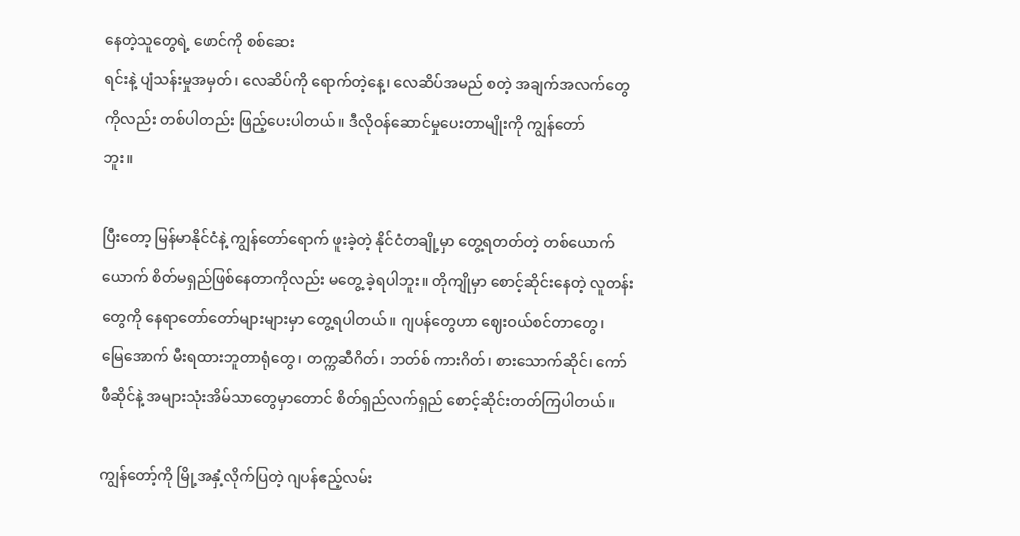နေတဲ့သူတွေရဲ့ ဖောင်ကို စစ်ဆေး
ရင်းနဲ့ ပျံသန်းမှုအမှတ်၊ လေဆိပ်ကို ရောက်တဲ့နေ့၊ လေဆိပ်အမည် စတဲ့ အချက်အလက်တွေ
ကိုလည်း တစ်ပါတည်း ဖြည့်ပေးပါတယ်။ ဒီလိုဝန်ဆောင်မှုပေးတာမျိုးကို ကျွန်တော်
ဘူး။

ပြီးတော့ မြန်မာနိုင်ငံနဲ့ ကျွန်တော်ရောက် ဖူးခဲ့တဲ့ နိုင်ငံတချို့မှာ တွေ့ရတတ်တဲ့ တစ်ယောက်
ယောက် စိတ်မရှည်ဖြစ်နေတာကိုလည်း မတွေ့ ခဲ့ရပါဘူး။ တိုကျိုမှာ စောင့်ဆိုင်းနေတဲ့ လူတန်း
တွေကို နေရာတော်တော်များများမှာ တွေ့ရပါတယ်။ ဂျပန်တွေဟာ ဈေးဝယ်စင်တာတွေ၊
မြေအောက် မီးရထားဘူတာရုံတွေ၊ တက္ကဆီဂိတ်၊ ဘတ်စ် ကားဂိတ်၊ စားသောက်ဆိုင်၊ ကော်
ဖီဆိုင်နဲ့ အများသုံးအိမ်သာတွေမှာတောင် စိတ်ရှည်လက်ရှည် စောင့်ဆိုင်းတတ်ကြပါတယ်။

ကျွန်တော့်ကို မြို့အနှံ့လိုက်ပြတဲ့ ဂျပန်ဧည့်လမ်း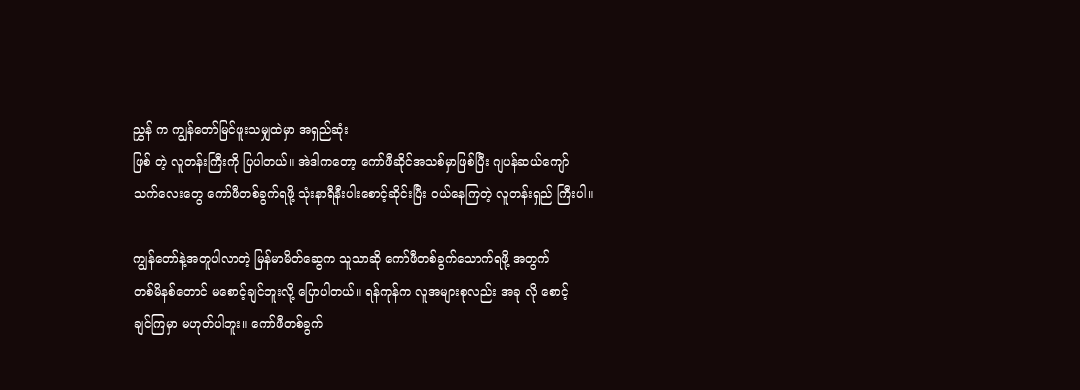ညွှန် က ကျွန်တော်မြင်ဖူးသမျှထဲမှာ အရှည်ဆုံး
ဖြစ် တဲ့ လူတန်းကြီးကို ပြပါတယ်။ အဲဒါကတော့ ကော်ဖီဆိုင်အသစ်မှာဖြစ်ပြီး ဂျပန်ဆယ်ကျော်
သက်လေးတွေ ကော်ဖီတစ်ခွက်ရဖို့ သုံးနာရီနီးပါးစောင့်ဆိုင်းပြီး ၀ယ်နေကြတဲ့ လူတန်းရှည် ကြီးပါ။

ကျွန်တော်နဲ့အတူပါလာတဲ့ မြန်မာမိတ်ဆွေက သူသာဆို ကော်ဖီတစ်ခွက်သောက်ရဖို့ အတွက်
တစ်မိနစ်တောင် မစောင့်ချင်ဘူးလို့ ပြောပါတယ်။ ရန်ကုန်က လူအများစုလည်း အခု လို စောင့်
ချင်ကြမှာ မဟုတ်ပါဘူး။ ကော်ဖီတစ်ခွက်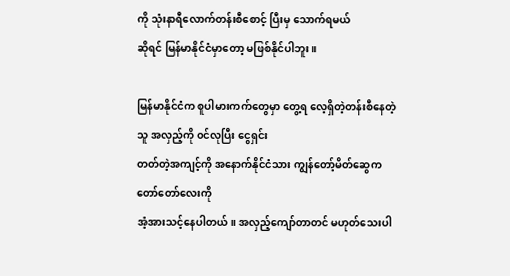ကို သုံးနာရီလောက်တန်းစီစောင့် ပြီးမှ သောက်ရမယ်
ဆိုရင် မြန်မာနိုင်ငံမှာတော့ မဖြစ်နိုင်ပါဘူး။

မြန်မာနိုင်ငံက စူပါမားကက်တွေမှာ တွေ့ရ လေ့ရှိတဲ့တန်းစီနေတဲ့သူ အလှည့်ကို ၀င်လုပြီး ငွေရှင်း
တတ်တဲ့အကျင့်ကို အနောက်နိုင်ငံသား ကျွန်တော့်မိတ်ဆွေက တော်တော်လေးကို
အံ့အားသင့်နေပါတယ်။ အလှည့်ကျော်တာတင် မဟုတ်သေးပါ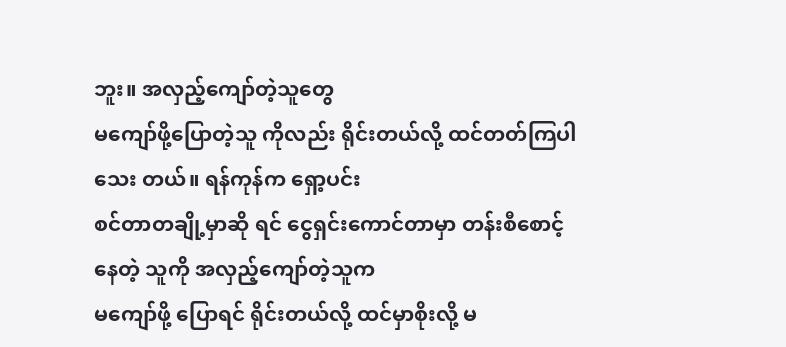ဘူး။ အလှည့်ကျော်တဲ့သူတွေ
မကျော်ဖို့ပြောတဲ့သူ ကိုလည်း ရိုင်းတယ်လို့ ထင်တတ်ကြပါသေး တယ်။ ရန်ကုန်က ရှော့ပင်း
စင်တာတချို့မှာဆို ရင် ငွေရှင်းကောင်တာမှာ တန်းစီစောင့်နေတဲ့ သူကို အလှည့်ကျော်တဲ့သူက
မကျော်ဖို့ ပြောရင် ရိုင်းတယ်လို့ ထင်မှာစိုးလို့ မ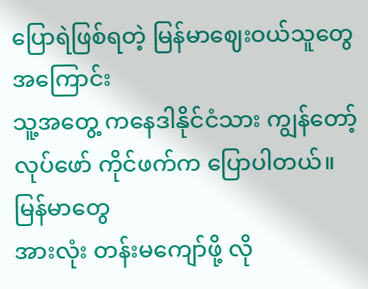ပြောရဲဖြစ်ရတဲ့ မြန်မာဈေးဝယ်သူတွေအကြောင်း
သူ့အတွေ့ ကနေဒါနိုင်ငံသား ကျွန်တော့်လုပ်ဖော် ကိုင်ဖက်က ပြောပါတယ်။ မြန်မာတွေ
အားလုံး တန်းမကျော်ဖို့ လို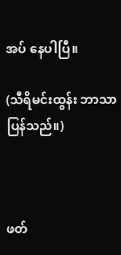အပ် နေပါပြီ။

(သီရိမင်းထွန်း ဘာသာပြန်သည်။)



ဖတ်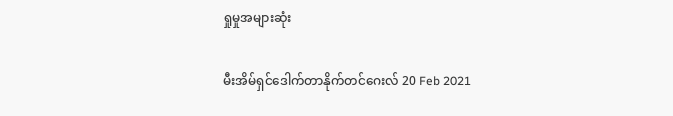ရှုမှုအများဆုံး

မီးအိမ်ရှင်ဒေါက်တာနိုက်တင်ဂေးလ် 20 Feb 2021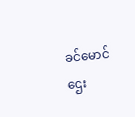ခင်မောင်ဌေး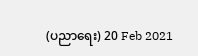(ပညာရေး) 20 Feb 2021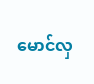မောင်လှ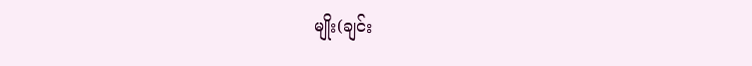မျိုး(ချင်း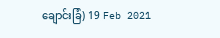ချောင်းခြံ) 19 Feb 2021